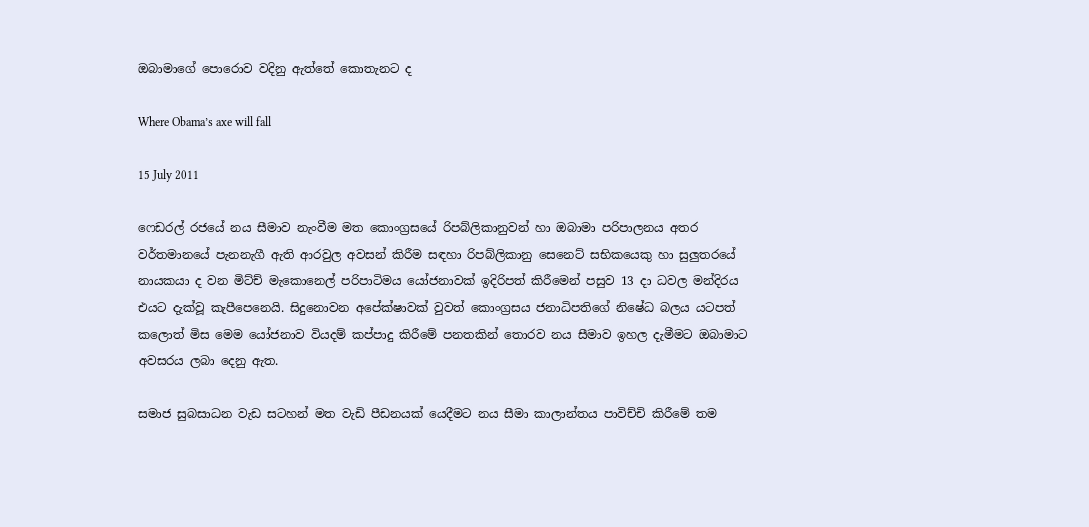ඔබාමාගේ පොරොව වදිනු ඇත්තේ කොතැනට ද

Where Obama’s axe will fall

15 July 2011

ෆෙඩරල් රජයේ නය සීමාව නැංවීම මත කොංග්‍රසයේ රිපබ්ලිකානුවන් හා ඔබාමා පරිපාලනය අතර වර්තමානයේ පැනනැගී ඇති ආරවුල අවසන් කිරීම සඳහා රිපබ්ලිකානු සෙනෙට් සභිකයෙකු හා සුලුතරයේ නායකයා ද වන මිට්ච් මැකොනෙල් පරිපාටිමය යෝජනාවක් ඉදිරිපත් කිරීමෙන් පසුව 13 දා ධවල මන්දිරය එයට දැක්වූ කැපීපෙනෙයි. සිදුනොවන අපේක්ෂාවක් වුවත් කොංග්‍රසය ජනාධිපතිගේ නිෂේධ බලය යටපත් කලොත් මිස මෙම යෝජනාව වියදම් කප්පාදු කිරීමේ පනතකින් තොරව නය සීමාව ඉහල දැමීමට ඔබාමාට අවසරය ලබා දෙනු ඇත.

සමාජ සුබසාධන වැඩ සටහන් මත වැඩි පීඩනයක් යෙදීමට නය සීමා කාලාන්තය පාවිච්චි කිරීමේ තම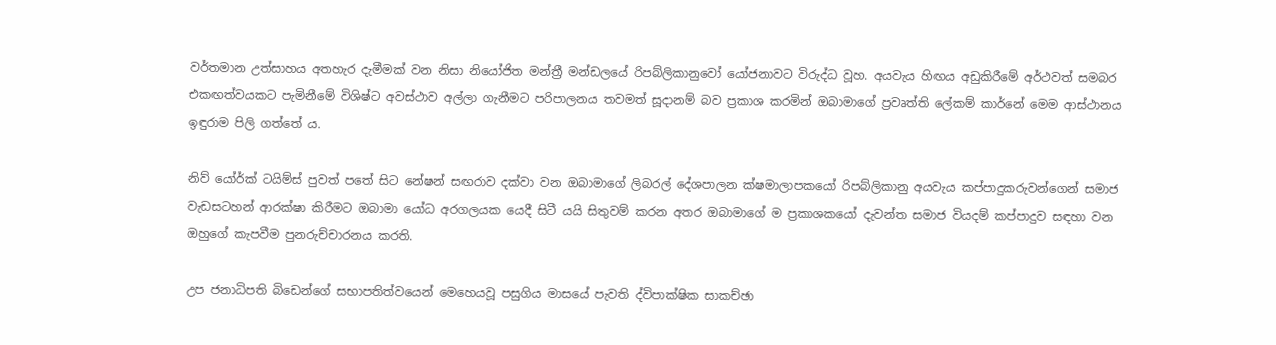වර්තමාන උත්සාහය අතහැර දැමීමක් වන නිසා නියෝජිත මන්ත්‍රී මන්ඩලයේ රිපබ්ලිකානුවෝ යෝජනාවට විරුද්ධ වූහ. අයවැය හිඟය අඩුකිරීමේ අර්ථවත් සමබර එකඟත්වයකට පැමිනීමේ විශිෂ්ට අවස්ථාව අල්ලා ගැනීමට පරිපාලනය තවමත් සූදානම් බව ප්‍රකාශ කරමින් ඔබාමාගේ ප්‍රවෘත්ති ලේකම් කාර්නේ මෙම ආස්ථානය ඉඳුරාම පිලි ගත්තේ ය.

නිව් යෝර්ක් ටයිම්ස් පුවත් පතේ සිට නේෂන් සඟරාව දක්වා වන ඔබාමාගේ ලිබරල් දේශපාලන ක්ෂමාලාපකයෝ රිපබ්ලිකානු අයවැය කප්පාදුකරුවන්ගෙන් සමාජ වැඩසටහන් ආරක්ෂා කිරීමට ඔබාමා යෝධ අරගලයක යෙදී සිටී යයි සිතුවම් කරන අතර ඔබාමාගේ ම ප්‍රකාශකයෝ දැවන්ත සමාජ වියදම් කප්පාදුව සඳහා වන ඔහුගේ කැපවීම පුනරුච්චාරනය කරති.

උප ජනාධිපති බිඩෙන්ගේ සභාපතිත්වයෙන් මෙහෙයවූ පසුගිය මාසයේ පැවති ද්විපාක්ෂික සාකච්ඡා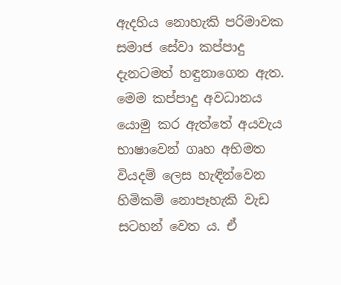ඇදහිය නොහැකි පරිමාවක සමාජ සේවා කප්පාදු දැනටමත් හඳුනාගෙන ඇත. මෙම කප්පාදු අවධානය යොමු කර ඇත්තේ අයවැය භාෂාවෙන් ගෘහ අභිමත වියදම් ලෙස හැඳින්වෙන හිමිකම් නොපෑහැකි වැඩ සටහන් වෙත ය. ඒ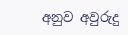අනුව අවුරුදු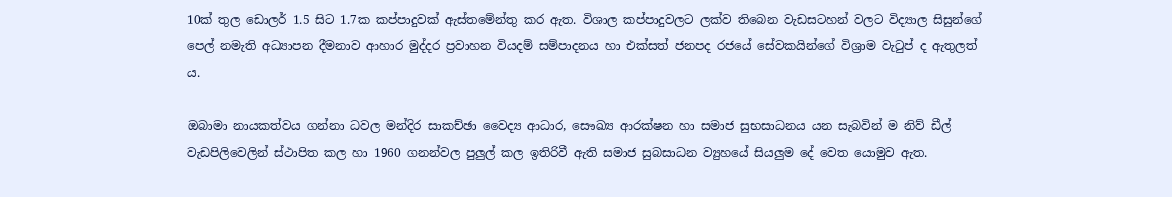10ක් තුල ඩොලර් 1.5 සිට 1.7ක කප්පාදුවක් ඇස්තමේන්තු කර ඇත. විශාල කප්පාදුවලට ලක්ව තිබෙන වැඩසටහන් වලට විද්‍යාල සිසුන්ගේ පෙල් නමැති අධ්‍යාපන දීමනාව ආහාර මුද්දර ප්‍රවාහන වියදම් සම්පාදනය හා එක්සත් ජනපද රජයේ සේවකයින්ගේ විශ්‍රාම වැටුප් ද ඇතුලත් ය.

ඔබාමා නායකත්වය ගන්නා ධවල මන්දිර සාකච්ඡා වෛද්‍ය ආධාර, සෞඛ්‍ය ආරක්ෂන හා සමාජ සුභසාධනය යන සැබවින් ම නිව් ඩීල් වැඩපිලිවෙලින් ස්ථාපිත කල හා 1960 ගනන්වල පුලුල් කල ඉතිරිවී ඇති සමාජ සුබසාධන ව්‍යුහයේ සියලුම දේ වෙත යොමුව ඇත.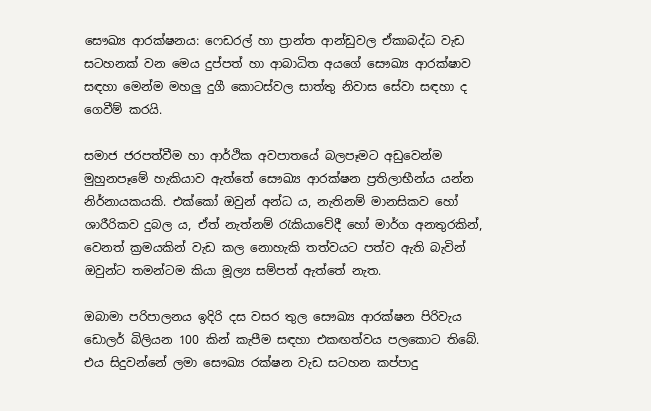සෞඛ්‍ය ආරක්ෂනය: ෆෙඩරල් හා ප්‍රාන්ත ආන්ඩුවල ඒකාබද්ධ වැඩ සටහනක් වන මෙය දුප්පත් හා ආබාධිත අයගේ සෞඛ්‍ය ආරක්ෂාව සඳහා මෙන්ම මහලු දුගී කොටස්වල සාත්තු නිවාස සේවා සඳහා ද ගෙවීම් කරයි.

සමාජ ජරපත්වීම හා ආර්ථික අවපාතයේ බලපෑමට අඩුවෙන්ම මුහුනපෑමේ හැකියාව ඇත්තේ සෞඛ්‍ය ආරක්ෂන ප්‍රතිලාභීන්ය යන්න නිර්නායකයකි. එක්කෝ ඔවුන් අන්ධ ය, නැතිනම් මානසිකව හෝ ශාරීරිකව දුබල ය, ඒත් නැත්නම් රැකියාවේදී හෝ මාර්ග අනතුරකින්, වෙනත් ක්‍රමයකින් වැඩ කල නොහැකි තත්වයට පත්ව ඇති බැවින් ඔවුන්ට තමන්ටම කියා මූල්‍ය සම්පත් ඇත්තේ නැත.

ඔබාමා පරිපාලනය ඉදිරි දස වසර තුල සෞඛ්‍ය ආරක්ෂන පිරිවැය ඩොලර් බිලියන 100 කින් කැපීම සඳහා එකඟත්වය පලකොට තිබේ. එය සිදුවන්නේ ලමා සෞඛ්‍ය රක්ෂන වැඩ සටහන කප්පාදු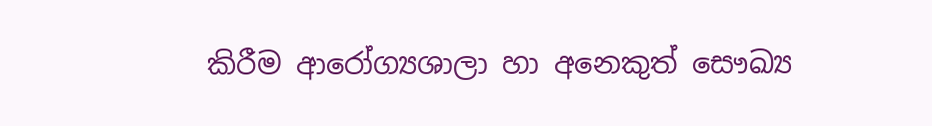කිරීම ආරෝග්‍යශාලා හා අනෙකුත් සෞඛ්‍ය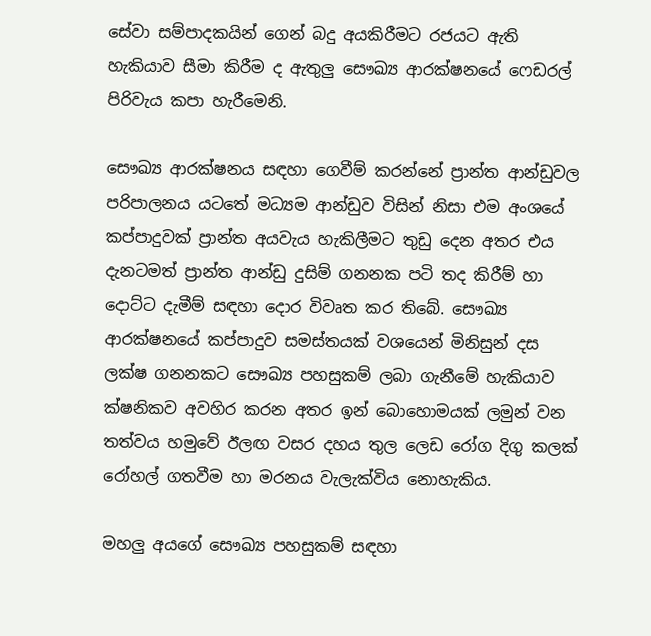සේවා සම්පාදකයින් ගෙන් බදු අයකිරීමට රජයට ඇති හැකියාව සීමා කිරීම ද ඇතුලු සෞඛ්‍ය ආරක්ෂනයේ ෆෙඩරල් පිරිවැය කපා හැරීමෙනි.

සෞඛ්‍ය ආරක්ෂනය සඳහා ගෙවීම් කරන්නේ ප්‍රාන්ත ආන්ඩුවල පරිපාලනය යටතේ මධ්‍යම ආන්ඩුව විසින් නිසා එම අංශයේ කප්පාදුවක් ප්‍රාන්ත අයවැය හැකිලීමට තුඩු දෙන අතර එය දැනටමත් ප්‍රාන්ත ආන්ඩු දුසිම් ගනනක පටි තද කිරීම් හා දොට්ට දැමීම් සඳහා දොර විවෘත කර තිබේ. සෞඛ්‍ය ආරක්ෂනයේ කප්පාදුව සමස්තයක් වශයෙන් මිනිසුන් දස ලක්ෂ ගනනකට සෞඛ්‍ය පහසුකම් ලබා ගැනීමේ හැකියාව ක්ෂනිකව අවහිර කරන අතර ඉන් බොහොමයක් ලමුන් වන තත්වය හමුවේ ඊලඟ වසර දහය තුල ලෙඩ රෝග දිගු කලක් රෝහල් ගතවීම හා මරනය වැලැක්විය නොහැකිය.

මහලු අයගේ සෞඛ්‍ය පහසුකම් සඳහා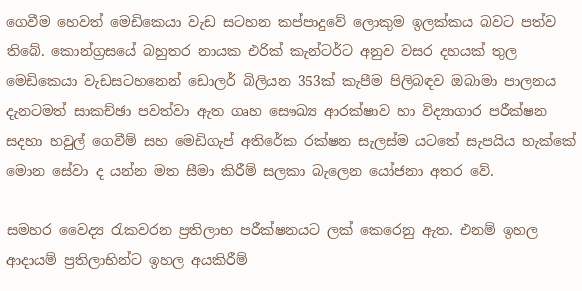ගෙවීම හෙවත් මෙඩිකෙයා වැඩ සටහන කප්පාදුවේ ලොකුම ඉලක්කය බවට පත්ව තිබේ. කොන්ග්‍රසයේ බහුතර නායක එරික් කැන්ටර්ට අනුව වසර දහයක් තුල මෙඩිකෙයා වැඩසටහනෙන් ඩොලර් බිලියන 353ක් කැපීම පිලිබඳව ඔබාමා පාලනය දැනටමත් සාකච්ඡා පවත්වා ඇත ගෘහ සෞඛ්‍ය ආරක්ෂාව හා විද්‍යාගාර පරීක්ෂන සදහා හවුල් ගෙවීම් සහ මෙඩිගැප් අතිරේක රක්ෂන සැලස්ම යටතේ සැපයිය හැක්කේ මොන සේවා ද යන්න මත සීමා කිරීම් සලකා බැලෙන යෝජනා අතර වේ.

සමහර වෛද්‍ය රැකවරන ප්‍රතිලාභ පරීක්ෂනයට ලක් කෙරෙනු ඇත. එනම් ඉහල ආදායම් ප්‍රතිලාභින්ට ඉහල අයකිරීම්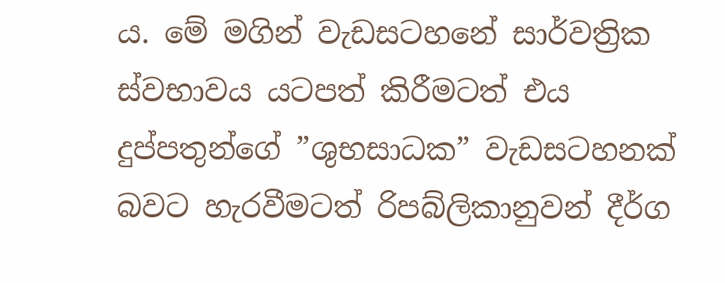ය. මේ මගින් වැඩසටහනේ සාර්වත්‍රික ස්වභාවය යටපත් කිරීමටත් එය දුප්පතුන්ගේ ”ශුභසාධක” වැඩසටහනක් බවට හැරවීමටත් රිපබ්ලිකානුවන් දීර්ග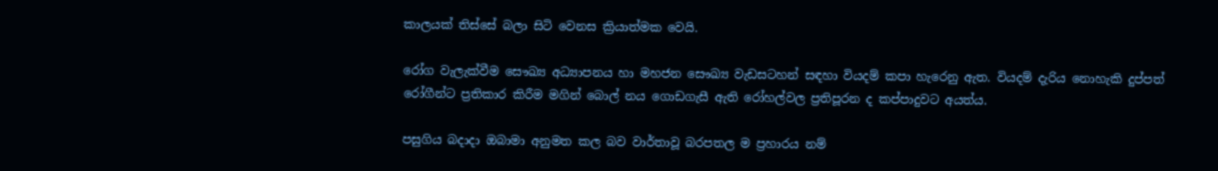කාලයක් තිස්සේ බලා සිටි වෙනස ක්‍රියාත්මක වෙයි.

රෝග වැලැක්වීම සෞඛ්‍ය අධ්‍යාපනය හා මහජන සෞඛ්‍ය වැඩසටහන් සඳහා වියදම් කපා හැරෙනු ඇත. වියදම් දැරිය නොහැකි දුප්පත් රෝගීන්ට ප්‍රතිකාර කිරීම මගින් බොල් නය ගොඩගැසී ඇති රෝහල්වල ප්‍රතිපූරන ද කප්පාදුවට අයත්ය.

පසුගිය බදාදා ඔබාමා අනුමත කල බව වාර්තාවූ බරපතල ම ප්‍රහාරය නම්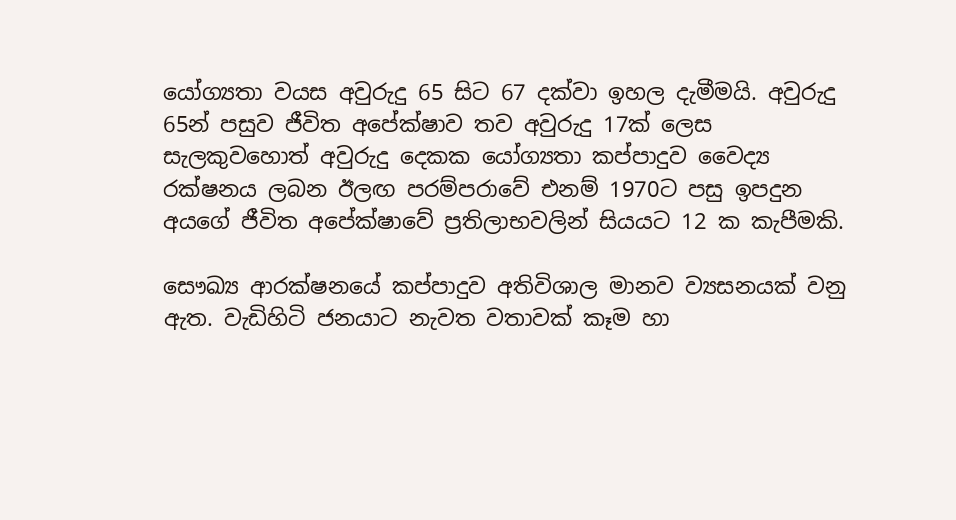යෝග්‍යතා වයස අවුරුදු 65 සිට 67 දක්වා ඉහල දැමීමයි. අවුරුදු 65න් පසුව ජීවිත අපේක්ෂාව තව අවුරුදු 17ක් ලෙස සැලකුවහොත් අවුරුදු දෙකක යෝග්‍යතා කප්පාදුව වෛද්‍ය රක්ෂනය ලබන ඊලඟ පරම්පරාවේ එනම් 1970ට පසු ඉපදුන අයගේ ජීවිත අපේක්ෂාවේ ප්‍රතිලාභවලින් සියයට 12 ක කැපීමකි.

සෞඛ්‍ය ආරක්ෂනයේ කප්පාදුව අතිවිශාල මානව ව්‍යසනයක් වනු ඇත. වැඩිහිටි ජනයාට නැවත වතාවක් කෑම හා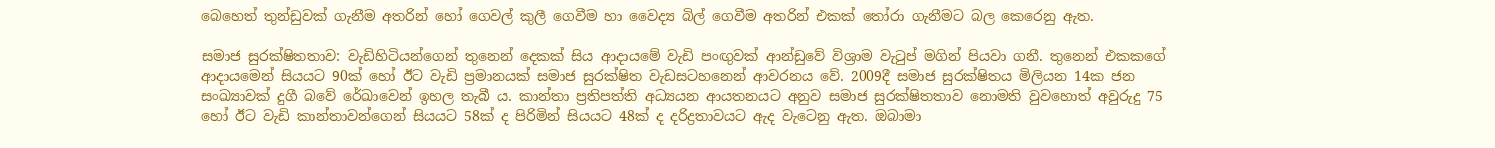බෙහෙත් තුන්ඩුවක් ගැනීම අතරින් හෝ ගෙවල් කුලී ගෙවීම හා වෛද්‍ය බිල් ගෙවීම අතරින් එකක් තෝරා ගැනීමට බල කෙරෙනු ඇත.

සමාජ සුරක්ෂිතතාව: වැඩිහිටියන්ගෙන් තුනෙන් දෙකක් සිය ආදායමේ වැඩි පංඟුවක් ආන්ඩුවේ විශ්‍රාම වැටුප් මගින් පියවා ගනී. තුනෙන් එකකගේ ආදායමෙන් සියයට 90ක් හෝ ඊට වැඩි ප්‍රමානයක් සමාජ සුරක්ෂිත වැඩසටහනෙන් ආවරනය වේ. 2009දී සමාජ සුරක්ෂිතය මිලියන 14ක ජන සංඛ්‍යාවක් දුගී බවේ රේඛාවෙන් ඉහල තැබී ය. කාන්තා ප්‍රතිපත්ති අධ්‍යයන ආයතනයට අනුව සමාජ සුරක්ෂිතතාව නොමති වුවහොත් අවුරුදු 75 හෝ ඊට වැඩි කාන්තාවන්ගෙන් සියයට 58ක් ද පිරිමින් සියයට 48ක් ද දරිද්‍රතාවයට ඇද වැටෙනු ඇත. ඔබාමා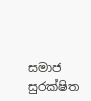සමාජ සුරක්ෂිත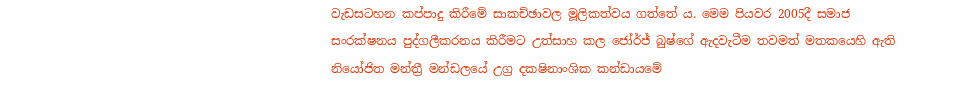වැඩසටහන කප්පාදු කිරීමේ සාකච්ඡාවල මූලිකත්වය ගත්තේ ය. මෙම පියවර 2005දී සමාජ සංරක්ෂනය පුද්ගලීකරනය කිරීමට උත්සාහ කල ජෝර්ජ් බුෂ්ගේ ඇදවැටීම තවමත් මතකයෙහි ඇති නියෝජිත මන්ත්‍රී මන්ඩලයේ උග්‍ර දකෂිනාංශික කන්ඩායමේ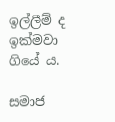ඉල්ලීම් ද ඉක්මවා ගියේ ය.

සමාජ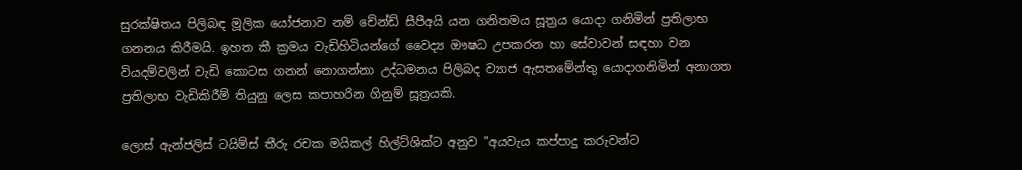සුරක්ෂිතය පිලිබඳ මූලික යෝජනාව නම් චේන්ඩ් සීපීඅයි යන ගනිතමය සූත්‍රය යොදා ගනිමින් ප්‍රතිලාභ ගනනය කිරීමයි. ඉහත කී ක්‍රමය වැඩිහිටියන්ගේ වෛද්‍ය ඖෂධ උපකරන හා සේවාවන් සඳහා වන වියදම්වලින් වැඩි කොටස ගනන් නොගන්නා උද්ධමනය පිලිබද ව්‍යාජ ඇසතමේන්තු යොදාගනිමින් අනාගත ප්‍රතිලාභ වැඩිකිරීම් තියුනු ලෙස කපාහරින ගිනුම් සූත්‍රයකි.

ලොස් ඇන්ජලිස් ටයිම්ස් තීරු රචක මයිකල් හිල්ට්ශික්ට අනුව "අයවැය කප්පාදු කරුවන්ට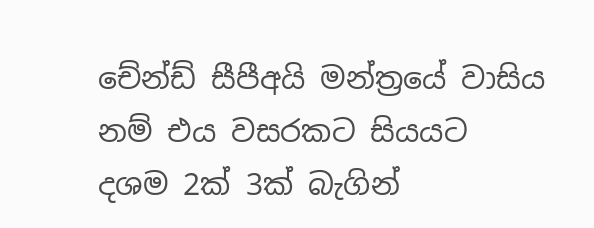චේන්ඩ් සීපීඅයි මන්ත්‍රයේ වාසිය නම් එය වසරකට සියයට දශම 2ක් 3ක් බැගින්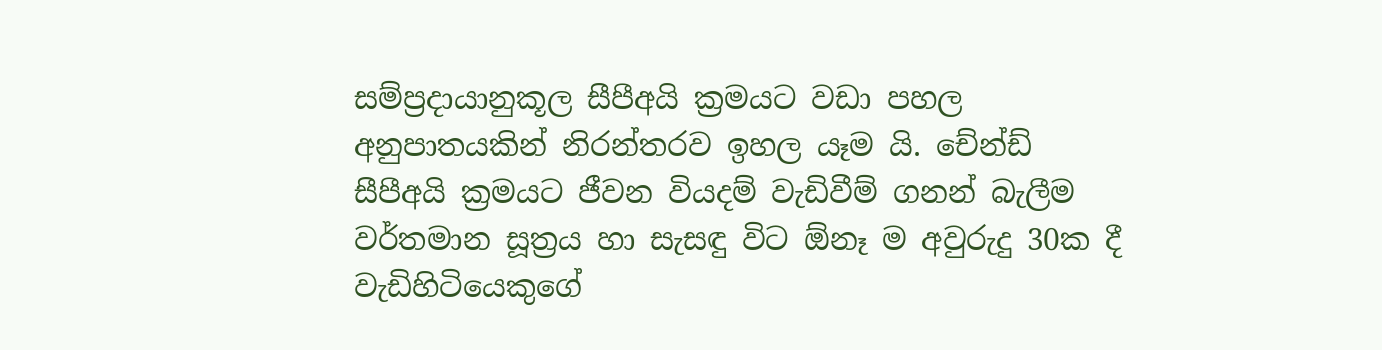සම්ප්‍රදායානුකූල සීපීඅයි ක්‍රමයට වඩා පහල අනුපාතයකින් නිරන්තරව ඉහල යෑම යි. චේන්ඩ් සීපීඅයි ක්‍රමයට ජීවන වියදම් වැඩිවීම් ගනන් බැලීම වර්තමාන සූත්‍රය හා සැසඳු විට ඕනෑ ම අවුරුදු 30ක දී වැඩිහිටියෙකුගේ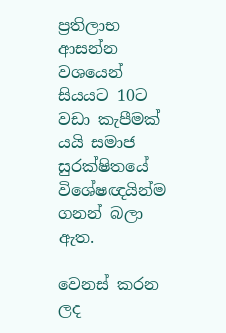ප්‍රතිලාභ ආසන්න වශයෙන් සියයට 10ට වඩා කැපීමක් යයි සමාජ සුරක්ෂිතයේ විශේෂඥයින්ම ගනන් බලා ඇත.

වෙනස් කරන ලද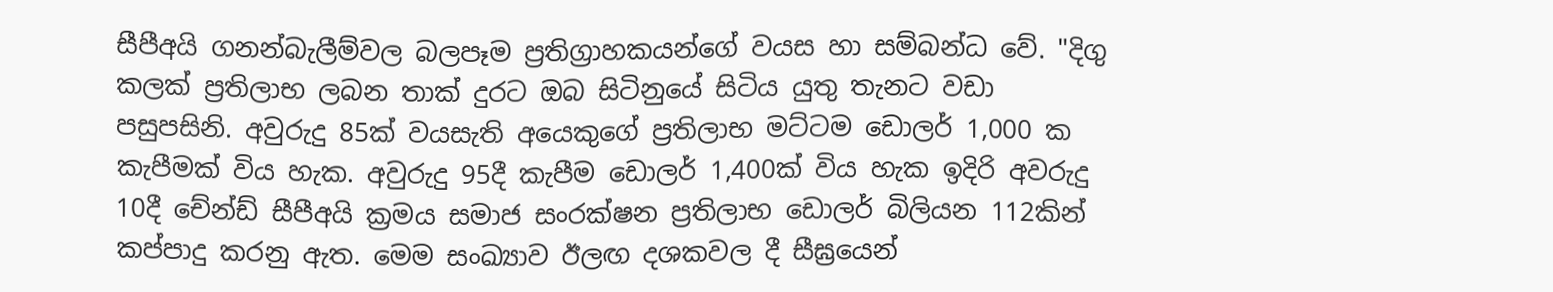සීපීඅයි ගනන්බැලීම්වල බලපෑම ප්‍රතිග්‍රාහකයන්ගේ වයස හා සම්බන්ධ වේ. "දිගු කලක් ප්‍රතිලාභ ලබන තාක් දුරට ඔබ සිටිනුයේ සිටිය යුතු තැනට වඩා පසුපසිනි. අවුරුදු 85ක් වයසැති අයෙකුගේ ප්‍රතිලාභ මට්ටම ඩොලර් 1,000 ක කැපීමක් විය හැක. අවුරුදු 95දී කැපීම ඩොලර් 1,400ක් විය හැක ඉදිරි අවරුදු 10දී චේන්ඩ් සීපීඅයි ක්‍රමය සමාජ සංරක්ෂන ප්‍රතිලාභ ඩොලර් බිලියන 112කින් කප්පාදු කරනු ඇත. මෙම සංඛ්‍යාව ඊලඟ දශකවල දී සීඝ්‍රයෙන්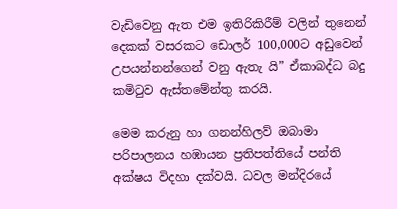වැඩිවෙනු ඇත එම ඉතිරිකිරීම් වලින් තුනෙන් දෙකක් වසරකට ඩොලර් 100,000ට අඩුවෙන් උපයන්නන්ගෙන් වනු ඇතැ යි” ඒකාබද්ධ බදු කමිටුව ඇස්තමේන්තු කරයි.

මෙම කරුනු හා ගනන්හිලව් ඔබාමා පරිපාලනය හඹායන ප්‍රතිපත්තියේ පන්ති අක්ෂය විදහා දක්වයි. ධවල මන්දිරයේ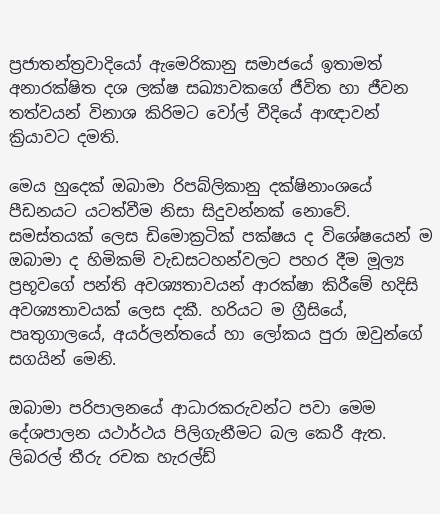ප්‍රජාතන්ත්‍රවාදියෝ ඇමෙරිකානු සමාජයේ ඉතාමත් අනාරක්ෂිත දශ ලක්ෂ සඛ්‍යාවකගේ ජීවිත හා ජීවන තත්වයන් විනාශ කිරිමට වෝල් වීදියේ ආඥාවන් ක්‍රියාවට දමති.

මෙය හුදෙක් ඔබාමා රිපබ්ලිකානු දක්ෂිනාංශයේ පීඩනයට යටත්වීම නිසා සිදුවන්නක් නොවේ. සමස්තයක් ලෙස ඩිමොක්‍රටික් පක්ෂය ද විශේෂයෙන් ම ඔබාමා ද හිමිකම් වැඩසටහන්වලට පහර දීම මූල්‍ය ප්‍රභූවගේ පන්ති අවශ්‍යතාවයන් ආරක්ෂා කිරීමේ හදිසි අවශ්‍යතාවයක් ලෙස දකී. හරියට ම ග්‍රීසියේ, පෘතුගාලයේ, අයර්ලන්තයේ හා ලෝකය පුරා ඔවුන්ගේ සගයින් මෙනි.

ඔබාමා පරිපාලනයේ ආධාරකරුවන්ට පවා මෙම දේශපාලන යථාර්ථය පිලිගැනීමට බල කෙරී ඇත. ලිබරල් තීරු රචක හැරල්ඩ්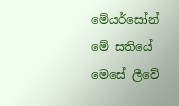මේයර්සෝන් මේ සතියේ මෙසේ ලීවේ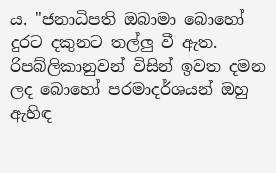ය. "ජනාධිපති ඔබාමා බොහෝ දුරට දකුනට තල්ලු වී ඇත. රිපබ්ලිකානුවන් විසින් ඉවත දමන ලද බොහෝ පරමාදර්ශයන් ඔහු ඇහිඳ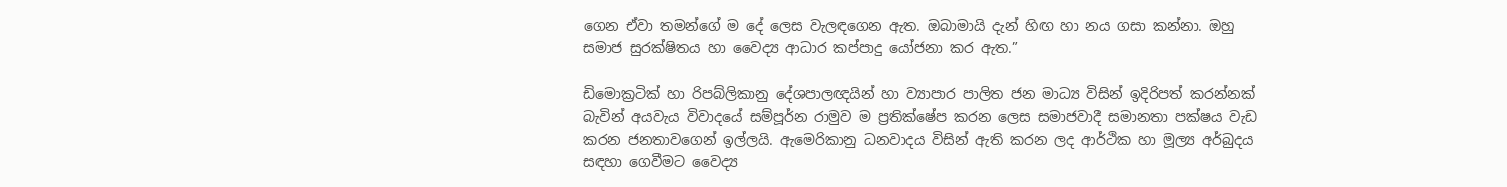ගෙන ඒවා තමන්ගේ ම දේ ලෙස වැලඳගෙන ඇත. ඔබාමායි දැන් හිඟ හා නය ගසා කන්නා. ඔහු සමාජ සුරක්ෂිතය හා වෛද්‍ය ආධාර කප්පාදු යෝජනා කර ඇත.”

ඩිමොක්‍රටික් හා රිපබ්ලිකානු දේශපාලඥයින් හා ව්‍යාපාර පාලිත ජන මාධ්‍ය විසින් ඉදිරිපත් කරන්නක් බැවින් අයවැය විවාදයේ සම්පූර්න රාමුව ම ප්‍රතික්ෂේප කරන ලෙස සමාජවාදී සමානතා පක්ෂය වැඩ කරන ජනතාවගෙන් ඉල්ලයි. ඇමෙරිකානු ධනවාදය විසින් ඇති කරන ලද ආර්ථික හා මූල්‍ය අර්බුදය සඳහා ගෙවීමට වෛද්‍ය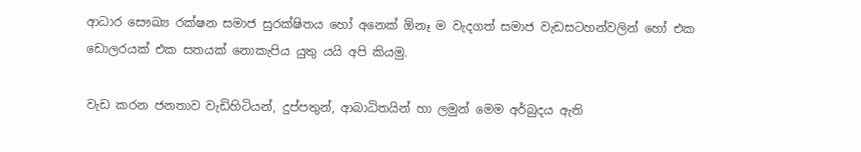ආධාර සෞඛ්‍ය රක්ෂන සමාජ සුරක්ෂිතය හෝ අනෙක් ඕනෑ ම වැදගත් සමාජ වැඩසටහන්වලින් හෝ එක ඩොලරයක් එක සතයක් නොකැපිය යුතු යයි අපි කියමු.

වැඩ කරන ජනතාව වැඩිහිටියන්, දුප්පතුන්, ආබාධිතයින් හා ලමුන් මෙම අර්බුදය ඇති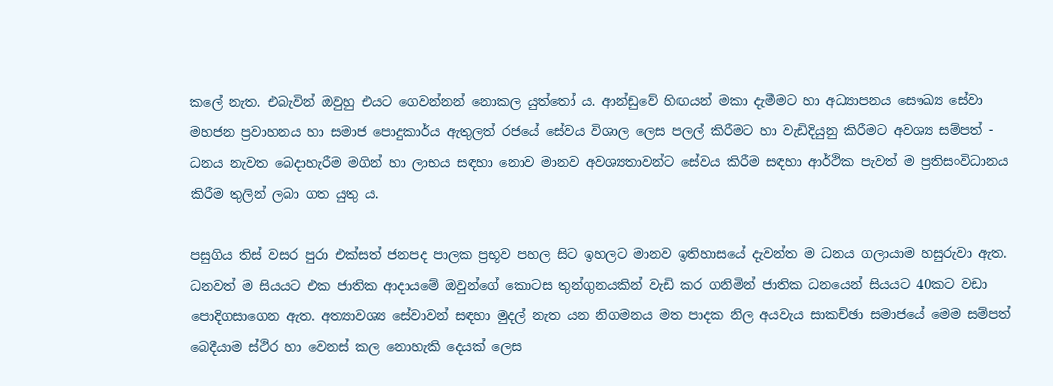කලේ නැත. එබැවින් ඔවුහු එයට ගෙවන්නන් නොකල යුත්තෝ ය. ආන්ඩුවේ හිඟයන් මකා දැමීමට හා අධ්‍යාපනය සෞඛ්‍ය සේවා මහජන ප්‍රවාහනය හා සමාජ පොදුකාර්ය ඇතුලත් රජයේ සේවය විශාල ලෙස පලල් කිරීමට හා වැඩිදියුනු කිරීමට අවශ්‍ය සම්පත් - ධනය නැවත බෙදාහැරීම මගින් හා ලාභය සඳහා නොව මානව අවශ්‍යතාවන්ට සේවය කිරීම සඳහා ආර්ථික පැවත් ම ප්‍රතිසංවිධානය කිරීම තුලින් ලබා ගත යුතු ය.

පසුගිය තිස් වසර පුරා එක්සත් ජනපද පාලක ප්‍රභූව පහල සිට ඉහලට මානව ඉතිහාසයේ දැවන්ත ම ධනය ගලායාම හසුරුවා ඇත. ධනවත් ම සියයට එක ජාතික ආදායමේ ඔවුන්ගේ කොටස තුන්ගුනයකින් වැඩි කර ගනිමින් ජාතික ධනයෙන් සියයට 40කට වඩා පොදිගසාගෙන ඇත. අත්‍යාවශ්‍ය සේවාවන් සඳහා මුදල් නැත යන නිගමනය මත පාදක නිල අයවැය සාකච්ඡා සමාජයේ මෙම සම්පත් බෙදීයාම ස්ථිර හා වෙනස් කල නොහැකි දෙයක් ලෙස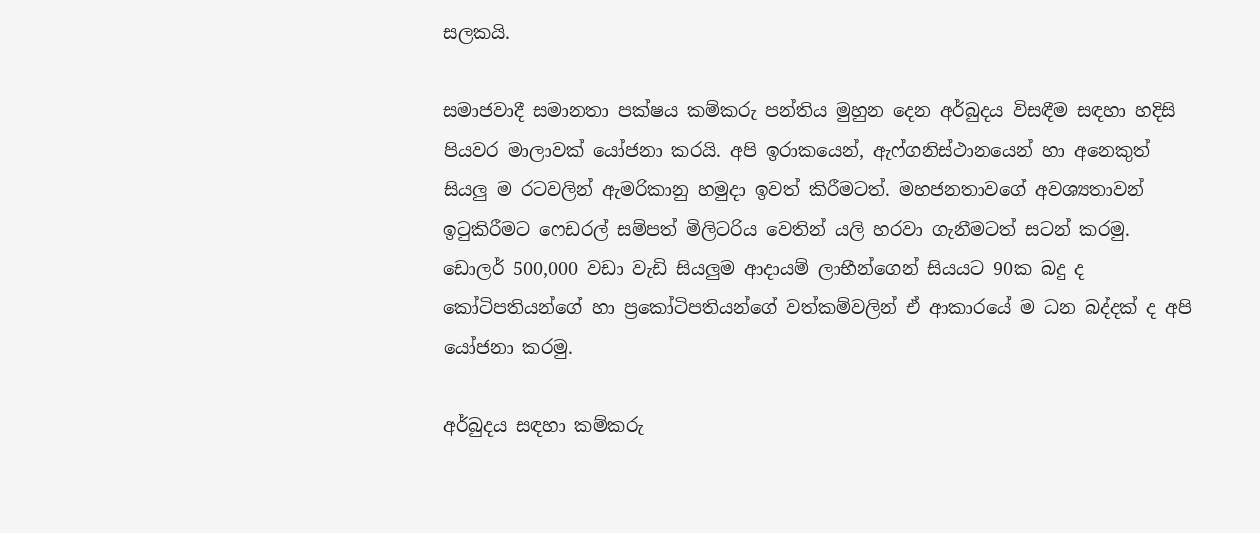සලකයි.

සමාජවාදී සමානතා පක්ෂය කම්කරු පන්තිය මුහුන දෙන අර්බුදය විසඳීම සඳහා හදිසි පියවර මාලාවක් යෝජනා කරයි. අපි ඉරාකයෙන්, ඇෆ්ගනිස්ථානයෙන් හා අනෙකුත් සියලු ම රටවලින් ඇමරිකානු හමුදා ඉවත් කිරීමටත්. මහජනතාවගේ අවශ්‍යතාවන් ඉටුකිරීමට ෆෙඩරල් සම්පත් මිලිටරිය වෙතින් යලි හරවා ගැනීමටත් සටන් කරමු. ඩොලර් 500,000 වඩා වැඩි සියලුම ආදායම් ලාභීන්ගෙන් සියයට 90ක බදු ද කෝටිපතියන්ගේ හා ප්‍රකෝටිපතියන්ගේ වත්කම්වලින් ඒ ආකාරයේ ම ධන බද්දක් ද අපි යෝජනා කරමු.

අර්බුදය සඳහා කම්කරු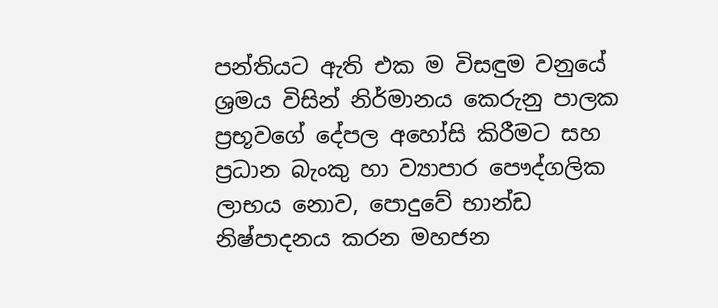පන්තියට ඇති එක ම විසඳුම වනුයේ ශ්‍රමය විසින් නිර්මානය කෙරුනු පාලක ප්‍රභූවගේ දේපල අහෝසි කිරීමට සහ ප්‍රධාන බැංකු හා ව්‍යාපාර පෞද්ගලික ලාභය නොව, පොදුවේ භාන්ඩ නිෂ්පාදනය කරන මහජන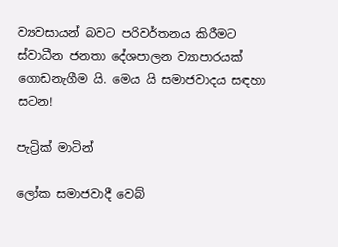ව්‍යවසායන් බවට පරිවර්තනය කිරීමට ස්වාධීන ජනතා දේශපාලන ව්‍යාපාරයක් ගොඩනැගීම යි. මෙය යි සමාජවාදය සඳහා සටන!

පැට්‍රික් මාටින්

ලෝක සමාජවාදී වෙබ්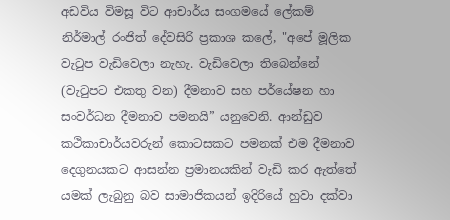අඩවිය විමසූ විට ආචාර්ය සංගමයේ ලේකම් නිර්මාල් රංජිත් දේවසිරි ප්‍රකාශ කලේ, "අපේ මූලික වැටුප වැඩිවෙලා නැහැ. වැඩිවෙලා තිබෙන්නේ (වැටුපට එකතු වන) දීමනාව සහ පර්යේෂන හා සංවර්ධන දීමනාව පමනයි” යනුවෙනි. ආන්ඩුව කථිකාචාර්යවරුන් කොටසකට පමනක් එම දීමනාව දෙගුනයකට ආසන්න ප්‍රමානයකින් වැඩි කර ඇත්තේ යමක් ලැබුනු බව සාමාජිකයන් ඉදිරියේ හුවා දක්වා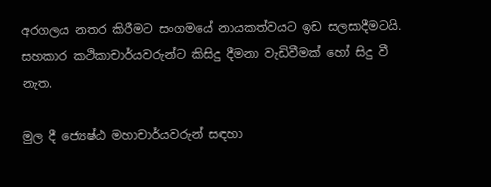අරගලය නතර කිරීමට සංගමයේ නායකත්වයට ඉඩ සලසාදීමටයි. සහකාර කථිකාචාර්යවරුන්ට කිසිදු දීමනා වැඩිවීමක් හෝ සිදු වී නැත.

මුල දී ජ්‍යෙෂ්ඨ මහාචාර්යවරුන් සඳහා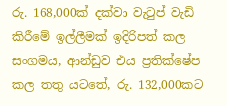රු. 168,000ක් දක්වා වැටුප් වැඩි කිරීමේ ඉල්ලීමක් ඉදිරිපත් කල සංගමය, ආන්ඩුව එය ප්‍රතික්ෂේප කල තතු යටතේ, රු. 132,000කට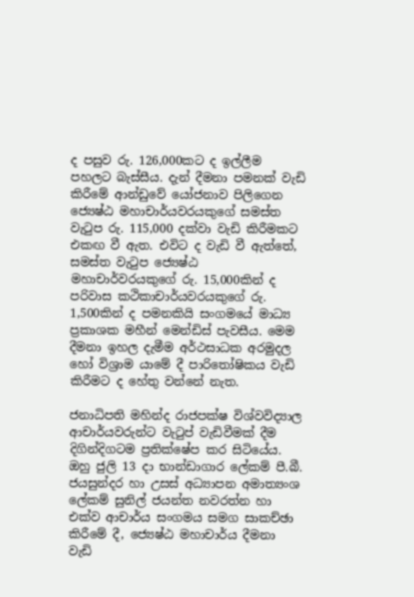ද පසුව රු. 126,000කට ද ඉල්ලීම පහලට බැස්සීය. දැන් දීමනා පමනක් වැඩි කිරීමේ ආන්ඩුවේ යෝජනාව පිලිගෙන ජ්‍යෙෂ්ඨ මහාචාර්යවරයකුගේ සමස්ත වැටුප රු. 115,000 දක්වා වැඩි කිරීමකට එකඟ වී ඇත. එවිට ද වැඩි වී ඇත්තේ, සමස්ත වැටුප ජ්‍යෙෂ්ඨ මහාචාර්වරයකුගේ රු. 15,000කින් ද පරිවාස කථිකාචාර්යවරයකුගේ රු. 1,500කින් ද පමනකියි සංගමයේ මාධ්‍ය ප්‍රකාශක මහීන් මෙන්ඩිස් පැවසීය. මෙම දීමනා ඉහල දැමීම අර්ථසාධක අරමුදල හෝ විශ්‍රාම යාමේ දී පාරිතෝෂිකය වැඩි කිරීමට ද හේතු වන්නේ නැත.

ජනාධිපති මහින්ද රාජපක්ෂ විශ්වවිද්‍යාල ආචාර්යවරුන්ට වැටුප් වැඩිවීමක් දීම දිගින්දිගටම ප්‍රතික්ෂේප කර සිටියේය. ඔහු ජුලි 13 දා භාන්ඩාගාර ලේකම් පී.බී. ජයසුන්දර හා උසස් අධ්‍යාපන අමාත්‍යංශ ලේකම් සුනිල් ජයන්ත නවරත්න හා එක්ව ආචාර්ය සංගමය සමග සාකච්ඡා කිරීමේ දී, ජ්‍යෙෂ්ඨ මහාචාර්ය දීමනා වැඩි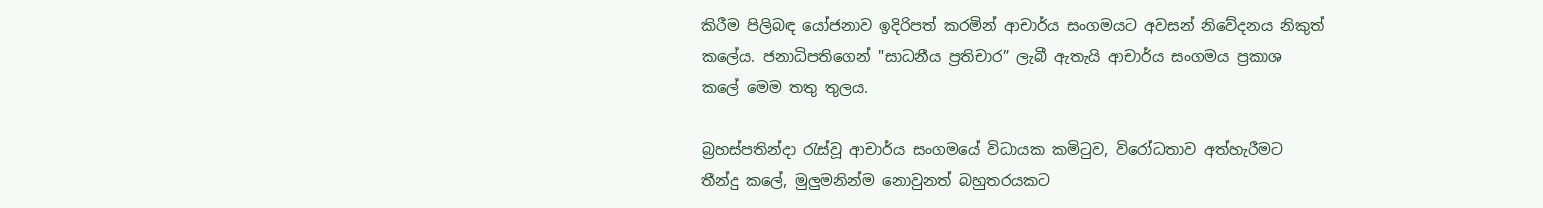කිරීම පිලිබඳ යෝජනාව ඉදිරිපත් කරමින් ආචාර්ය සංගමයට අවසන් නිවේදනය නිකුත් කලේය. ජනාධිපතිගෙන් "සාධනීය ප්‍රතිචාර” ලැබී ඇතැයි ආචාර්ය සංගමය ප්‍රකාශ කලේ මෙම තතු තුලය.

බ්‍රහස්පතින්දා රැස්වූ ආචාර්ය සංගමයේ විධායක කමිටුව, විරෝධතාව අත්හැරීමට තීන්දු කලේ, මුලුමනින්ම නොවුනත් බහුතරයකට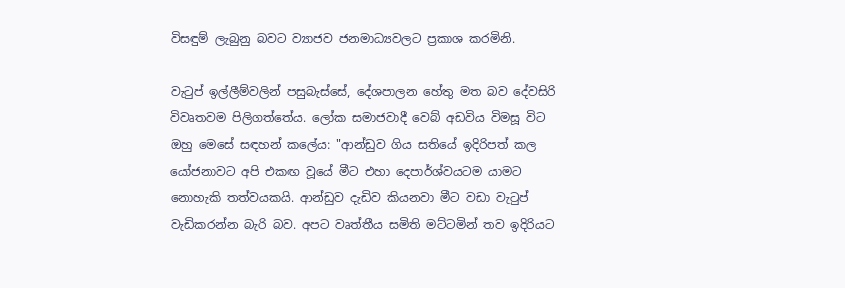විසඳුම් ලැබුනු බවට ව්‍යාජව ජනමාධ්‍යවලට ප්‍රකාශ කරමිනි.

වැටුප් ඉල්ලීම්වලින් පසුබැස්සේ, දේශපාලන හේතු මත බව දේවසිරි විවෘතවම පිලිගත්තේය. ලෝක සමාජවාදී වෙබ් අඩවිය විමසූ විට ඔහු මෙසේ සඳහන් කලේය: "ආන්ඩුව ගිය සතියේ ඉදිරිපත් කල යෝජනාවට අපි එකඟ වූයේ මීට එහා දෙපාර්ශ්වයටම යාමට නොහැකි තත්වයකයි. ආන්ඩුව දැඩිව කියනවා මීට වඩා වැටුප් වැඩිකරන්න බැරි බව. අපට වෘත්තීය සමිති මට්ටමින් තව ඉදිරියට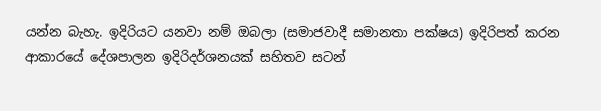යන්න බැහැ. ඉදිරියට යනවා නම් ඔබලා (සමාජවාදී සමානතා පක්ෂය) ඉදිරිපත් කරන ආකාරයේ දේශපාලන ඉදිරිදර්ශනයක් සහිතව සටන්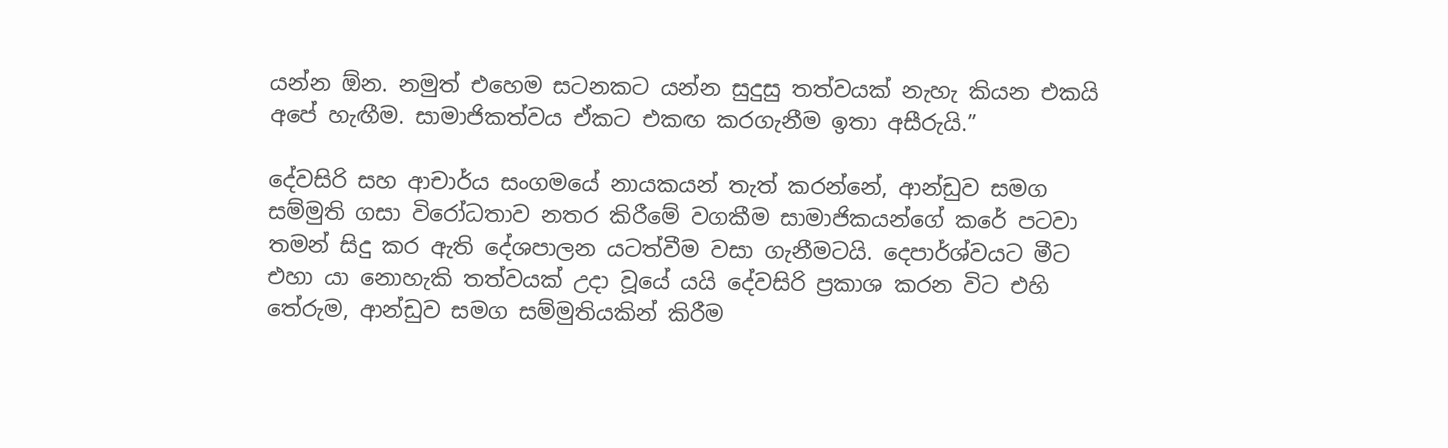යන්න ඕන. නමුත් එහෙම සටනකට යන්න සුදුසු තත්වයක් නැහැ කියන එකයි අපේ හැඟීම. සාමාජිකත්වය ඒකට එකඟ කරගැනීම ඉතා අසීරුයි.”

දේවසිරි සහ ආචාර්ය සංගමයේ නායකයන් තැත් කරන්නේ, ආන්ඩුව සමග සම්මුති ගසා විරෝධතාව නතර කිරීමේ වගකීම සාමාජිකයන්ගේ කරේ පටවා තමන් සිදු කර ඇති දේශපාලන යටත්වීම වසා ගැනීමටයි. දෙපාර්ශ්වයට මීට එහා යා නොහැකි තත්වයක් උදා වූයේ යයි දේවසිරි ප්‍රකාශ කරන විට එහි තේරුම, ආන්ඩුව සමග සම්මුතියකින් කිරීම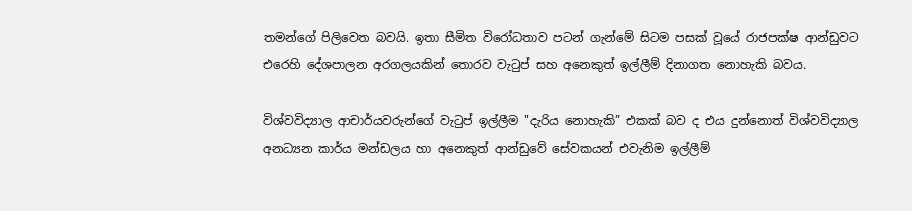තමන්ගේ පිලිවෙත බවයි. ඉතා සීමිත විරෝධතාව පටන් ගැන්මේ සිටම පසක් වූයේ රාජපක්ෂ ආන්ඩුවට එරෙහි දේශපාලන අරගලයකින් තොරව වැටුප් සහ අනෙකුත් ඉල්ලීම් දිනාගත නොහැකි බවය.

විශ්වවිද්‍යාල ආචාර්යවරුන්ගේ වැටුප් ඉල්ලීම "දැරිය නොහැකි” එකක් බව ද එය දුන්නොත් විශ්වවිද්‍යාල අනධ්‍යන කාර්ය මන්ඩලය හා අනෙකුත් ආන්ඩුවේ සේවකයන් එවැනිම ඉල්ලීම්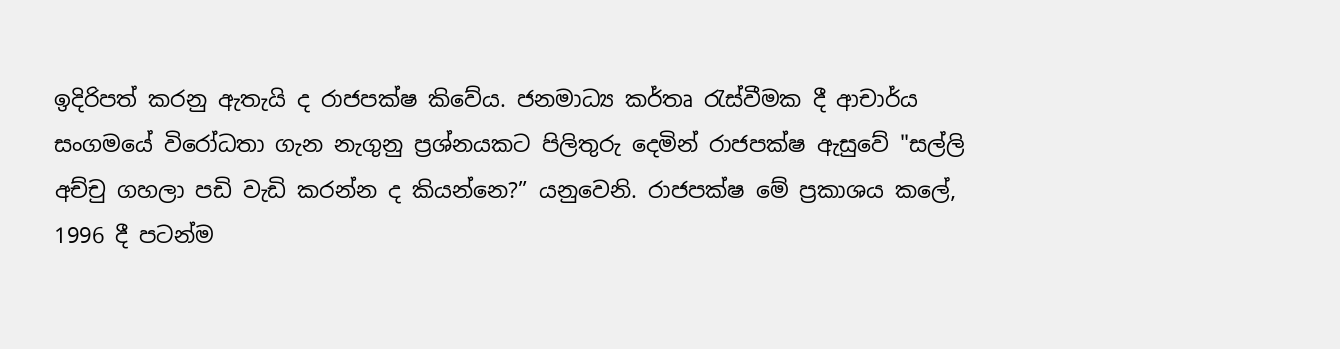ඉදිරිපත් කරනු ඇතැයි ද රාජපක්ෂ කිවේය. ජනමාධ්‍ය කර්තෘ රැස්වීමක දී ආචාර්ය සංගමයේ විරෝධතා ගැන නැගුනු ප්‍රශ්නයකට පිලිතුරු දෙමින් රාජපක්ෂ ඇසුවේ "සල්ලි අච්චු ගහලා පඩි වැඩි කරන්න ද කියන්නෙ?” යනුවෙනි. රාජපක්ෂ මේ ප්‍රකාශය කලේ, 1996 දී පටන්ම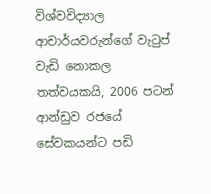විශ්වවිද්‍යාල ආචාර්යවරුන්ගේ වැටුප් වැඩි නොකල තත්වයකයි, 2006 පටන් ආන්ඩුව රජයේ සේවකයන්ට පඩි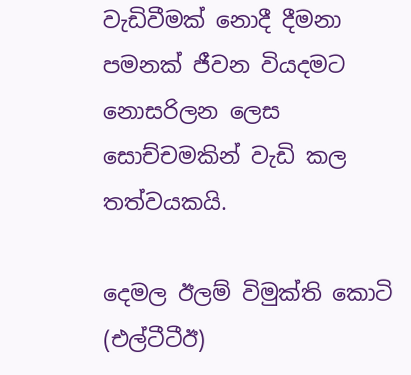වැඩිවීමක් නොදී දීමනා පමනක් ජීවන වියදමට නොසරිලන ලෙස සොච්චමකින් වැඩි කල තත්වයකයි.

දෙමල ඊලම් විමුක්ති කොටි (එල්ටීටීඊ)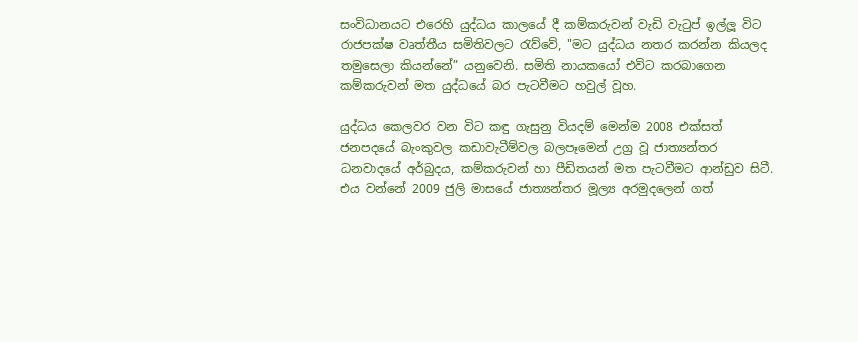සංවිධානයට එරෙහි යුද්ධය කාලයේ දී කම්කරුවන් වැඩි වැටුප් ඉල්ලූ විට රාජපක්ෂ වෘත්තීය සමිතිවලට රැව්වේ, "මට යුද්ධය නතර කරන්න කියලද තමුසෙලා කියන්නේ” යනුවෙනි. සමිති නායකයෝ එවිට කරබාගෙන කම්කරුවන් මත යුද්ධයේ බර පැටවීමට හවුල් වූහ.

යුද්ධය කෙලවර වන විට කඳු ගැසුනු වියදම් මෙන්ම 2008 එක්සත් ජනපදයේ බැංකුවල කඩාවැටීම්වල බලපෑමෙන් උග්‍ර වූ ජාත්‍යන්තර ධනවාදයේ අර්බුදය, කම්කරුවන් හා පීඩිතයන් මත පැටවීමට ආන්ඩුව සිටී. එය වන්නේ 2009 ජුලි මාසයේ ජාත්‍යන්තර මූල්‍ය අරමුදලෙන් ගත්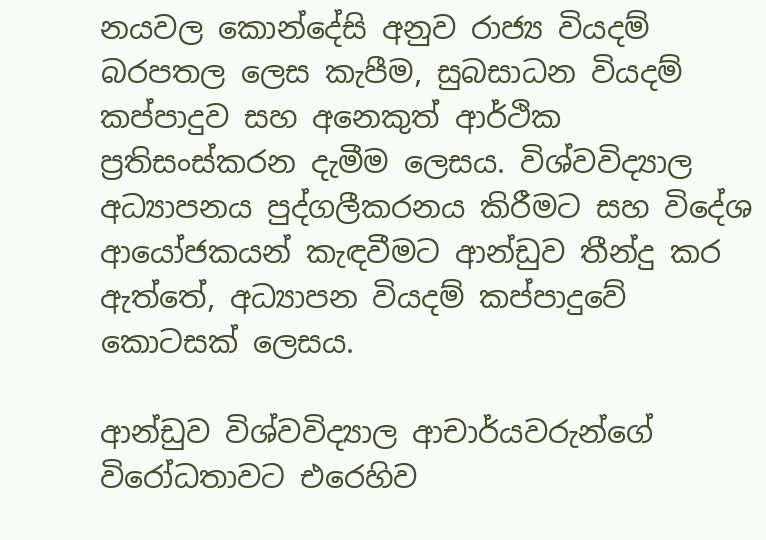නයවල කොන්දේසි අනුව රාජ්‍ය වියදම් බරපතල ලෙස කැපීම, සුබසාධන වියදම් කප්පාදුව සහ අනෙකුත් ආර්ථික ප්‍රතිසංස්කරන දැමීම ලෙසය. විශ්වවිද්‍යාල අධ්‍යාපනය පුද්ගලීකරනය කිරීමට සහ විදේශ ආයෝජකයන් කැඳවීමට ආන්ඩුව තීන්දු කර ඇත්තේ, අධ්‍යාපන වියදම් කප්පාදුවේ කොටසක් ලෙසය.

ආන්ඩුව විශ්වවිද්‍යාල ආචාර්යවරුන්ගේ විරෝධතාවට එරෙහිව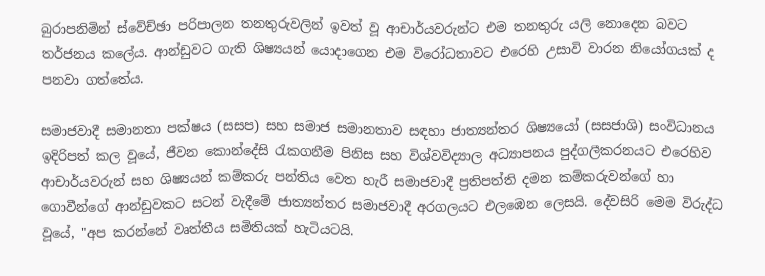බුරාපනිමින් ස්වේච්ඡා පරිපාලන තනතුරුවලින් ඉවත් වූ ආචාර්යවරුන්ට එම තනතුරු යලි නොදෙන බවට තර්ජනය කලේය. ආන්ඩුවට ගැති ශිෂ්‍යයන් යොදාගෙන එම විරෝධතාවට එරෙහි උසාවි වාරන නියෝගයක් ද පනවා ගත්තේය.

සමාජවාදී සමානතා පක්ෂය (සසප) සහ සමාජ සමානතාව සඳහා ජාත්‍යන්තර ශිෂ්‍යයෝ (සසජාශි) සංවිධානය ඉදිරිපත් කල වූයේ, ජීවන කොන්දේසි රැකගනීම පිනිස සහ විශ්වවිද්‍යාල අධ්‍යාපනය පුද්ගලීකරනයට එරෙහිව ආචාර්යවරුන් සහ ශිෂ්‍යයන් කම්කරු පන්තිය වෙත හැරී සමාජවාදී ප්‍රතිපත්ති දමන කම්කරුවන්ගේ හා ගොවීන්ගේ ආන්ඩුවකට සටන් වැදීමේ ජාත්‍යන්තර සමාජවාදී අරගලයට එලඹෙන ලෙසයි. දේවසිරි මෙම විරුද්ධ වූයේ, "අප කරන්නේ වෘත්තීය සමිතියක් හැටියටයි.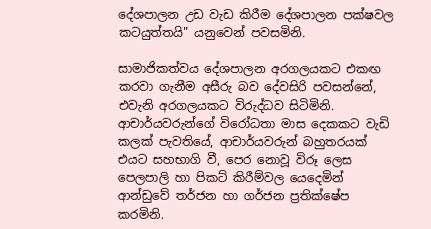දේශපාලන උඩ වැඩ කිරීම දේශපාලන පක්ෂවල කටයුත්තයි" යනුවෙන් පවසමිනි.

සාමාජිකත්වය දේශපාලන අරගලයකට එකඟ කරවා ගැනීම අසීරු බව දේවසිරි පවසන්නේ, එවැනි අරගලයකට විරුද්ධව සිටිමිනි. ආචාර්යවරුන්ගේ විරෝධතා මාස දෙකකට වැඩි කලක් පැවතියේ, ආචාර්යවරුන් බහුතරයක් එයට සහභාගි වී, පෙර නොවූ විරූ ලෙස පෙලපාලි හා පිකට් කිරීම්වල යෙදෙමින් ආන්ඩුවේ තර්ජන හා ගර්ජන ප්‍රතික්ෂේප කරමිනි.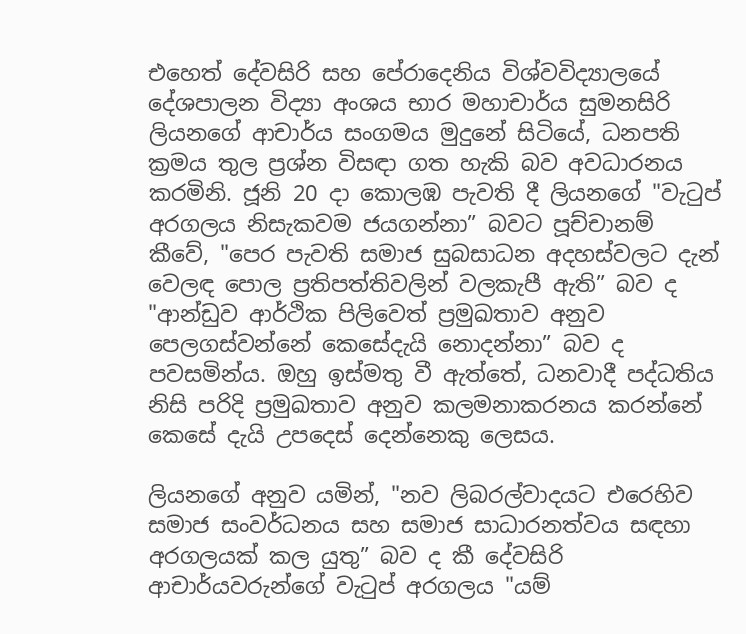එහෙත් දේවසිරි සහ පේරාදෙනිය විශ්වවිද්‍යාලයේ දේශපාලන විද්‍යා අංශය භාර මහාචාර්ය සුමනසිරි ලියනගේ ආචාර්ය සංගමය මුදුනේ සිටියේ, ධනපති ක්‍රමය තුල ප්‍රශ්න විසඳා ගත හැකි බව අවධාරනය කරමිනි. ජූනි 20 දා කොලඹ පැවති දී ලියනගේ "වැටුප් අරගලය නිසැකවම ජයගන්නා” බවට පූච්චානම් කීවේ, "පෙර පැවති සමාජ සුබසාධන අදහස්වලට දැන් වෙලඳ පොල ප්‍රතිපත්තිවලින් වලකැපී ඇති” බව ද "ආන්ඩුව ආර්ථික පිලිවෙත් ප්‍රමුඛතාව අනුව පෙලගස්වන්නේ කෙසේදැයි නොදන්නා” බව ද පවසමින්ය. ඔහු ඉස්මතු වී ඇත්තේ, ධනවාදී පද්ධතිය නිසි පරිදි ප්‍රමුඛතාව අනුව කලමනාකරනය කරන්නේ කෙසේ දැයි උපදෙස් දෙන්නෙකු ලෙසය.

ලියනගේ අනුව යමින්, "නව ලිබරල්වාදයට එරෙහිව සමාජ සංවර්ධනය සහ සමාජ සාධාරනත්වය සඳහා අරගලයක් කල යුතු” බව ද කී දේවසිරි ආචාර්යවරුන්ගේ වැටුප් අරගලය "යම්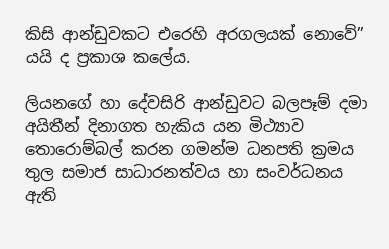කිසි ආන්ඩුවකට එරෙහි අරගලයක් නොවේ” යයි ද ප්‍රකාශ කලේය.

ලියනගේ හා දේවසිරි ආන්ඩුවට බලපෑම් දමා අයිතීන් දිනාගත හැකිය යන මිථ්‍යාව තොරොම්බල් කරන ගමන්ම ධනපති ක්‍රමය තුල සමාජ සාධාරනත්වය හා සංවර්ධනය ඇති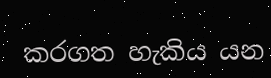කරගත හැකිය යන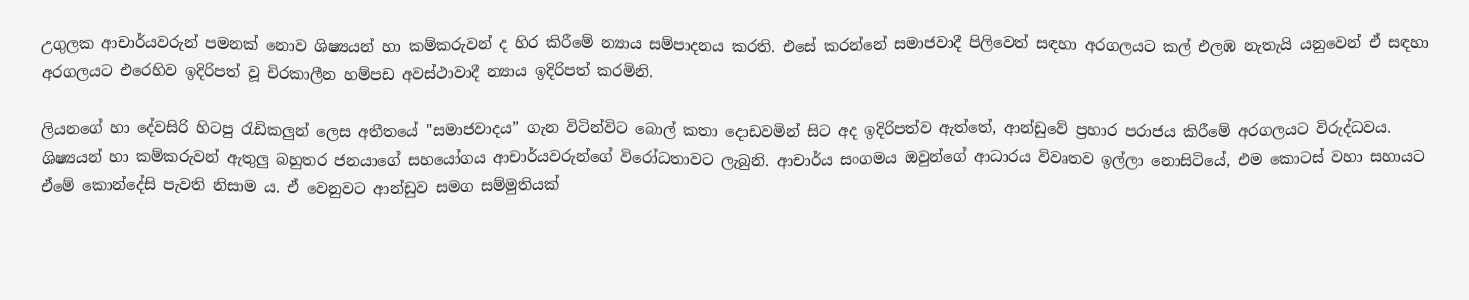උගුලක ආචාර්යවරුන් පමනක් නොව ශිෂ්‍යයන් හා කම්කරුවන් ද හිර කිරීමේ න්‍යාය සම්පාදනය කරති. එසේ කරන්නේ සමාජවාදී පිලිවෙත් සඳහා අරගලයට කල් එලඹ නැතැයි යනුවෙන් ඒ සඳහා අරගලයට එරෙහිව ඉදිරිපත් වූ චිරකාලීන හම්පඩ අවස්ථාවාදී න්‍යාය ඉදිරිපත් කරමිනි.

ලියනගේ හා දේවසිරි හිටපු රැඩිකලුන් ලෙස අතීතයේ "සමාජවාදය” ගැන විටින්විට බොල් කතා දොඩවමින් සිට අද ඉදිරිපත්ව ඇත්තේ, ආන්ඩුවේ ප්‍රහාර පරාජය කිරීමේ අරගලයට විරුද්ධවය. ශිෂ්‍යයන් හා කම්කරුවන් ඇතුලු බහුතර ජනයාගේ සහයෝගය ආචාර්යවරුන්ගේ විරෝධතාවට ලැබුනි. ආචාර්ය සංගමය ඔවුන්ගේ ආධාරය විවෘතව ඉල්ලා නොසිටියේ, එම කොටස් වහා සහායට ඒමේ කොන්දේසි පැවති නිසාම ය. ඒ වෙනුවට ආන්ඩුව සමග සම්මුතියක්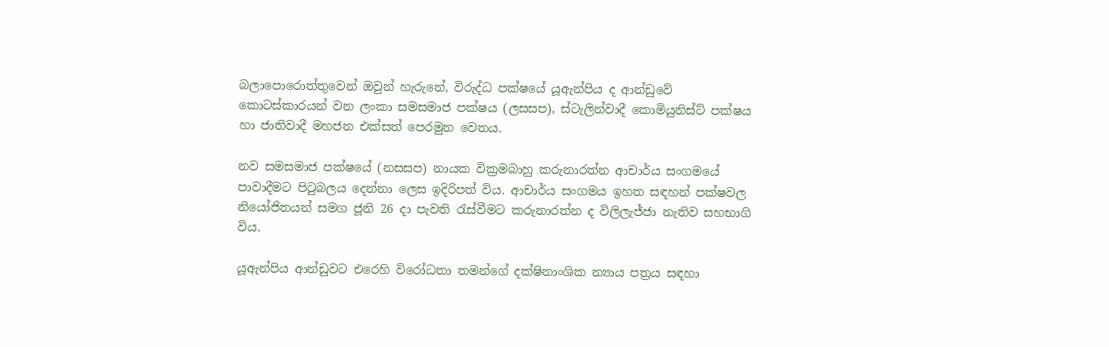බලාපොරොත්තුවෙන් ඔවුන් හැරුනේ, විරුද්ධ පක්ෂයේ යූඇන්පිය ද ආන්ඩුවේ කොටස්කාරයන් වන ලංකා සමසමාජ පක්ෂය (ලසසප), ස්ටැලින්වාදී කොමියුනිස්ට් පක්ෂය හා ජාතිවාදී මහජන එක්සත් පෙරමුන වෙතය.

නව සමසමාජ පක්ෂයේ (නසසප) නායක වික්‍රමබාහු කරුනාරත්න ආචාර්ය සංගමයේ පාවාදීමට පිටුබලය දෙන්නා ලෙස ඉදිරිපත් විය. ආචාර්ය සංගමය ඉහත සඳහන් පක්ෂවල නියෝජිතයන් සමග ජූනි 26 දා පැවති රැස්වීමට කරුනාරත්න ද විලිලැජ්ජා නැතිව සහභාගි විය.

යූඇන්පිය ආන්ඩුවට එරෙහි විරෝධතා තමන්ගේ දක්ෂිනාංශික න්‍යාය පත්‍රය සඳහා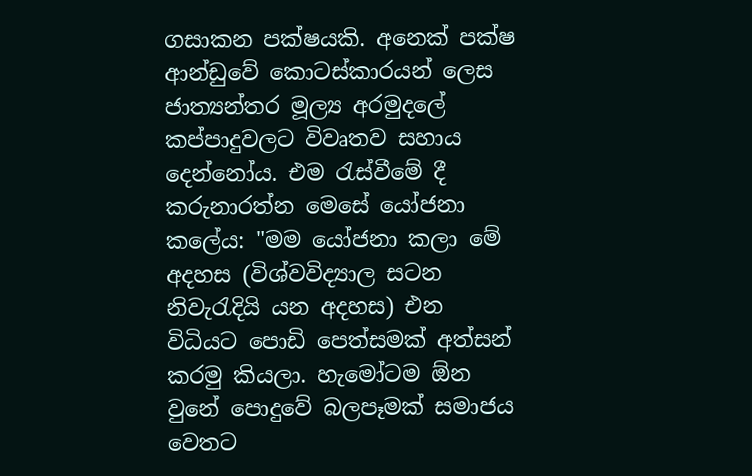ගසාකන පක්ෂයකි. අනෙක් පක්ෂ ආන්ඩුවේ කොටස්කාරයන් ලෙස ජාත්‍යන්තර මූල්‍ය අරමුදලේ කප්පාදුවලට විවෘතව සහාය දෙන්නෝය. එම රැස්වීමේ දී කරුනාරත්න මෙසේ යෝජනා කලේය: "මම යෝජනා කලා මේ අදහස (විශ්වවිද්‍යාල සටන නිවැරැදියි යන අදහස) එන විධියට පොඩි පෙත්සමක් අත්සන් කරමු කියලා. හැමෝටම ඕන වුනේ පොදුවේ බලපෑමක් සමාජය වෙතට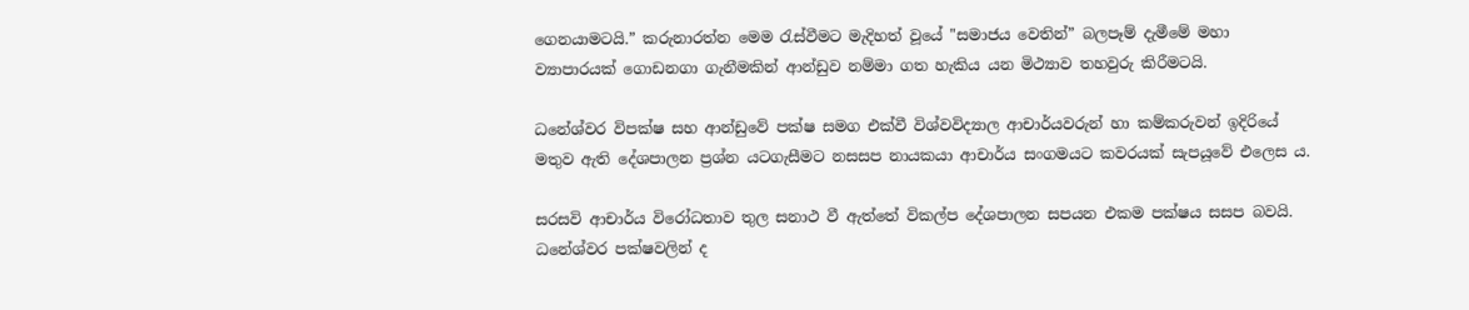ගෙනයාමටයි.” කරුනාරත්න මෙම රැස්වීමට මැදිහත් වූයේ "සමාජය වෙතින්” බලපෑම් දැමීමේ මහා ව්‍යාපාරයක් ගොඩනගා ගැනීමකින් ආන්ඩුව නම්මා ගත හැකිය යන මිථ්‍යාව තහවුරු කිරීමටයි.

ධනේශ්වර විපක්ෂ සහ ආන්ඩුවේ පක්ෂ සමග එක්වී විශ්වවිද්‍යාල ආචාර්යවරුන් හා කම්කරුවන් ඉදිරියේ මතුව ඇති දේශපාලන ප්‍රශ්න යටගැසීමට නසසප නායකයා ආචාර්ය සංගමයට කවරයක් සැපයූවේ එලෙස ය.

සරසවි ආචාර්ය විරෝධතාව තුල සනාථ වී ඇත්තේ විකල්ප දේශපාලන සපයන එකම පක්ෂය සසප බවයි. ධනේශ්වර පක්ෂවලින් ද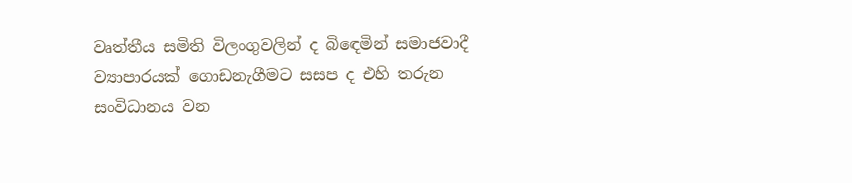වෘත්තීය සමිති විලංගුවලින් ද බිඳෙමින් සමාජවාදී ව්‍යාපාරයක් ගොඩනැගීමට සසප ද එහි තරුන සංවිධානය වන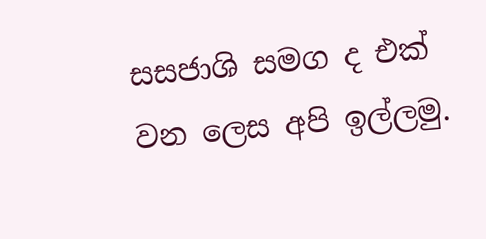සසජාශි සමග ද එක් වන ලෙස අපි ඉල්ලමු.